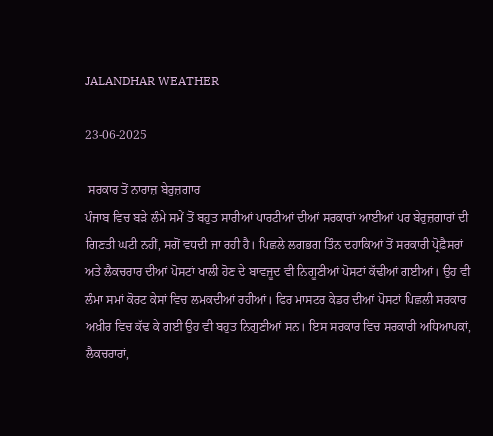JALANDHAR WEATHER

23-06-2025

 ਸਰਕਾਰ ਤੋਂ ਨਾਰਾਜ਼ ਬੇਰੁਜ਼ਗਾਰ
ਪੰਜਾਬ ਵਿਚ ਬੜੇ ਲੰਮੇ ਸਮੇਂ ਤੋਂ ਬਹੁਤ ਸਾਰੀਆਂ ਪਾਰਟੀਆਂ ਦੀਆਂ ਸਰਕਾਰਾਂ ਆਈਆਂ ਪਰ ਬੇਰੁਜ਼ਗਾਰਾਂ ਦੀ ਗਿਣਤੀ ਘਟੀ ਨਹੀਂ, ਸਗੋਂ ਵਧਦੀ ਜਾ ਰਹੀ ਹੈ। ਪਿਛਲੇ ਲਗਭਗ ਤਿੰਨ ਦਹਾਕਿਆਂ ਤੋਂ ਸਰਕਾਰੀ ਪ੍ਰੋਫ਼ੈਸਰਾਂ ਅਤੇ ਲੈਕਚਰਾਰ ਦੀਆਂ ਪੋਸਟਾਂ ਖਾਲੀ ਹੋਣ ਦੇ ਬਾਵਜੂਦ ਵੀ ਨਿਗੂਣੀਆਂ ਪੋਸਟਾਂ ਕੱਢੀਆਂ ਗਈਆਂ। ਉਹ ਵੀ ਲੰਮਾ ਸਮਾਂ ਕੋਰਟ ਕੇਸਾਂ ਵਿਚ ਲਮਕਦੀਆਂ ਰਹੀਆਂ। ਫਿਰ ਮਾਸਟਰ ਕੇਡਰ ਦੀਆਂ ਪੋਸਟਾਂ ਪਿਛਲੀ ਸਰਕਾਰ ਅਖ਼ੀਰ ਵਿਚ ਕੱਢ ਕੇ ਗਈ ਉਹ ਵੀ ਬਹੁਤ ਨਿਗੁਣੀਆਂ ਸਨ। ਇਸ ਸਰਕਾਰ ਵਿਚ ਸਰਕਾਰੀ ਅਧਿਆਪਕਾਂ, ਲੈਕਚਰਾਰਾਂ,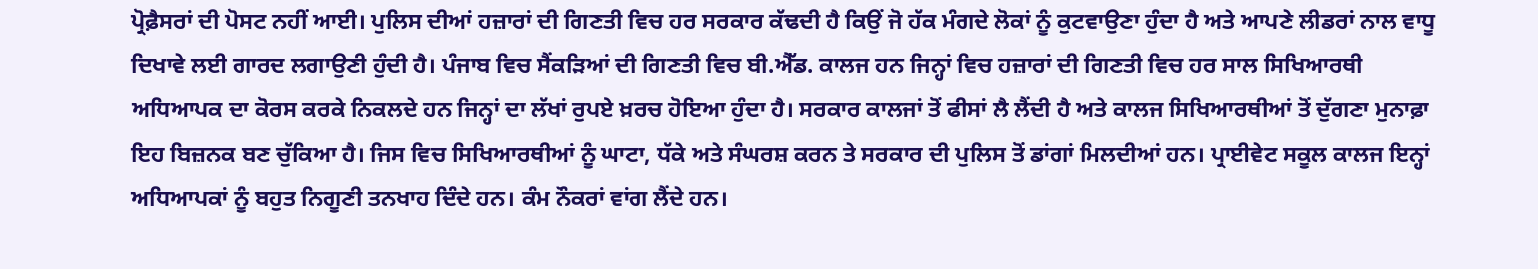ਪ੍ਰੋਫ਼ੈਸਰਾਂ ਦੀ ਪੋਸਟ ਨਹੀਂ ਆਈ। ਪੁਲਿਸ ਦੀਆਂ ਹਜ਼ਾਰਾਂ ਦੀ ਗਿਣਤੀ ਵਿਚ ਹਰ ਸਰਕਾਰ ਕੱਢਦੀ ਹੈ ਕਿਉਂ ਜੋ ਹੱਕ ਮੰਗਦੇ ਲੋਕਾਂ ਨੂੰ ਕੁਟਵਾਉਣਾ ਹੁੰਦਾ ਹੈ ਅਤੇ ਆਪਣੇ ਲੀਡਰਾਂ ਨਾਲ ਵਾਧੂ ਦਿਖਾਵੇ ਲਈ ਗਾਰਦ ਲਗਾਉਣੀ ਹੁੰਦੀ ਹੈ। ਪੰਜਾਬ ਵਿਚ ਸੈਂਕੜਿਆਂ ਦੀ ਗਿਣਤੀ ਵਿਚ ਬੀ.ਐੱਡ. ਕਾਲਜ ਹਨ ਜਿਨ੍ਹਾਂ ਵਿਚ ਹਜ਼ਾਰਾਂ ਦੀ ਗਿਣਤੀ ਵਿਚ ਹਰ ਸਾਲ ਸਿਖਿਆਰਥੀ ਅਧਿਆਪਕ ਦਾ ਕੋਰਸ ਕਰਕੇ ਨਿਕਲਦੇ ਹਨ ਜਿਨ੍ਹਾਂ ਦਾ ਲੱਖਾਂ ਰੁਪਏ ਖ਼ਰਚ ਹੋਇਆ ਹੁੰਦਾ ਹੈ। ਸਰਕਾਰ ਕਾਲਜਾਂ ਤੋਂ ਫੀਸਾਂ ਲੈ ਲੈਂਦੀ ਹੈ ਅਤੇ ਕਾਲਜ ਸਿਖਿਆਰਥੀਆਂ ਤੋਂ ਦੁੱਗਣਾ ਮੁਨਾਫ਼ਾ ਇਹ ਬਿਜ਼ਨਕ ਬਣ ਚੁੱਕਿਆ ਹੈ। ਜਿਸ ਵਿਚ ਸਿਖਿਆਰਥੀਆਂ ਨੂੰ ਘਾਟਾ, ਧੱਕੇ ਅਤੇ ਸੰਘਰਸ਼ ਕਰਨ ਤੇ ਸਰਕਾਰ ਦੀ ਪੁਲਿਸ ਤੋਂ ਡਾਂਗਾਂ ਮਿਲਦੀਆਂ ਹਨ। ਪ੍ਰਾਈਵੇਟ ਸਕੂਲ ਕਾਲਜ ਇਨ੍ਹਾਂ ਅਧਿਆਪਕਾਂ ਨੂੰ ਬਹੁਤ ਨਿਗੂਣੀ ਤਨਖਾਹ ਦਿੰਦੇ ਹਨ। ਕੰਮ ਨੌਕਰਾਂ ਵਾਂਗ ਲੈਂਦੇ ਹਨ।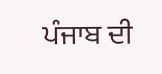ਪੰਜਾਬ ਦੀ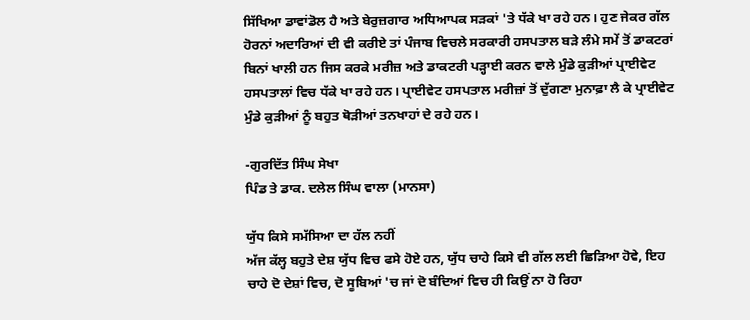ਸਿੱਖਿਆ ਡਾਵਾਂਡੋਲ ਹੈ ਅਤੇ ਬੇਰੁਜ਼ਗਾਰ ਅਧਿਆਪਕ ਸੜਕਾਂ 'ਤੇ ਧੱਕੇ ਖਾ ਰਹੇ ਹਨ। ਹੁਣ ਜੇਕਰ ਗੱਲ ਹੋਰਨਾਂ ਅਦਾਰਿਆਂ ਦੀ ਵੀ ਕਰੀਏ ਤਾਂ ਪੰਜਾਬ ਵਿਚਲੇ ਸਰਕਾਰੀ ਹਸਪਤਾਲ ਬੜੇ ਲੰਮੇ ਸਮੇਂ ਤੋਂ ਡਾਕਟਰਾਂ ਬਿਨਾਂ ਖਾਲੀ ਹਨ ਜਿਸ ਕਰਕੇ ਮਰੀਜ਼ ਅਤੇ ਡਾਕਟਰੀ ਪੜ੍ਹਾਈ ਕਰਨ ਵਾਲੇ ਮੁੰਡੇ ਕੁੜੀਆਂ ਪ੍ਰਾਈਵੇਟ ਹਸਪਤਾਲਾਂ ਵਿਚ ਧੱਕੇ ਖਾ ਰਹੇ ਹਨ। ਪ੍ਰਾਈਵੇਟ ਹਸਪਤਾਲ ਮਰੀਜ਼ਾਂ ਤੋਂ ਦੁੱਗਣਾ ਮੁਨਾਫ਼ਾ ਲੈ ਕੇ ਪ੍ਰਾਈਵੇਟ ਮੁੰਡੇ ਕੁੜੀਆਂ ਨੂੰ ਬਹੁਤ ਥੋੜੀਆਂ ਤਨਖਾਹਾਂ ਦੇ ਰਹੇ ਹਨ।

-ਗੁਰਦਿੱਤ ਸਿੰਘ ਸੇਖਾ
ਪਿੰਡ ਤੇ ਡਾਕ. ਦਲੇਲ ਸਿੰਘ ਵਾਲਾ (ਮਾਨਸਾ)

ਯੁੱਧ ਕਿਸੇ ਸਮੱਸਿਆ ਦਾ ਹੱਲ ਨਹੀਂ
ਅੱਜ ਕੱਲ੍ਹ ਬਹੁਤੇ ਦੇਸ਼ ਯੁੱਧ ਵਿਚ ਫਸੇ ਹੋਏ ਹਨ, ਯੁੱਧ ਚਾਹੇ ਕਿਸੇ ਵੀ ਗੱਲ ਲਈ ਛਿੜਿਆ ਹੋਵੇ, ਇਹ ਚਾਹੇ ਦੋ ਦੇਸ਼ਾਂ ਵਿਚ, ਦੋ ਸੂਬਿਆਂ 'ਚ ਜਾਂ ਦੋ ਬੰਦਿਆਂ ਵਿਚ ਹੀ ਕਿਉਂ ਨਾ ਹੋ ਰਿਹਾ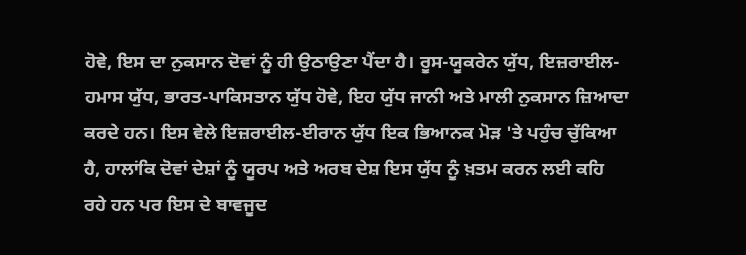ਹੋਵੇ, ਇਸ ਦਾ ਨੁਕਸਾਨ ਦੋਵਾਂ ਨੂੰ ਹੀ ਉਠਾਉਣਾ ਪੈਂਦਾ ਹੈ। ਰੂਸ-ਯੂਕਰੇਨ ਯੁੱਧ, ਇਜ਼ਰਾਈਲ-ਹਮਾਸ ਯੁੱਧ, ਭਾਰਤ-ਪਾਕਿਸਤਾਨ ਯੁੱਧ ਹੋਵੇ, ਇਹ ਯੁੱਧ ਜਾਨੀ ਅਤੇ ਮਾਲੀ ਨੁਕਸਾਨ ਜ਼ਿਆਦਾ ਕਰਦੇ ਹਨ। ਇਸ ਵੇਲੇ ਇਜ਼ਰਾਈਲ-ਈਰਾਨ ਯੁੱਧ ਇਕ ਭਿਆਨਕ ਮੋੜ 'ਤੇ ਪਹੁੰਚ ਚੁੱਕਿਆ ਹੈ, ਹਾਲਾਂਕਿ ਦੋਵਾਂ ਦੇਸ਼ਾਂ ਨੂੰ ਯੂਰਪ ਅਤੇ ਅਰਬ ਦੇਸ਼ ਇਸ ਯੁੱਧ ਨੂੰ ਖ਼ਤਮ ਕਰਨ ਲਈ ਕਹਿ ਰਹੇ ਹਨ ਪਰ ਇਸ ਦੇ ਬਾਵਜੂਦ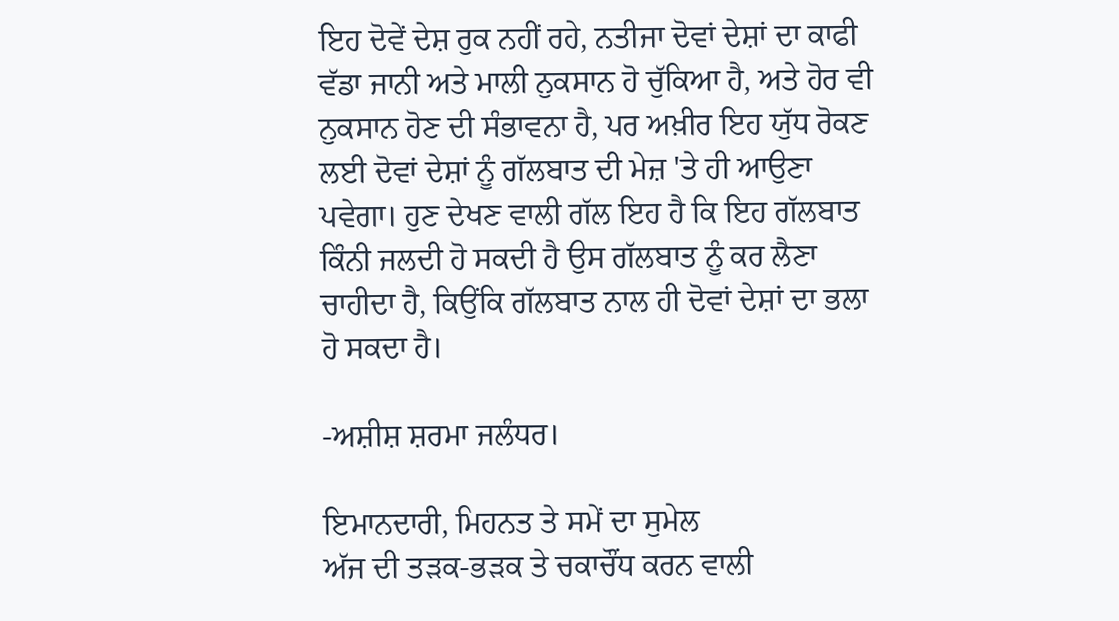ਇਹ ਦੋਵੇਂ ਦੇਸ਼ ਰੁਕ ਨਹੀਂ ਰਹੇ, ਨਤੀਜਾ ਦੋਵਾਂ ਦੇਸ਼ਾਂ ਦਾ ਕਾਫੀ ਵੱਡਾ ਜਾਨੀ ਅਤੇ ਮਾਲੀ ਨੁਕਸਾਨ ਹੋ ਚੁੱਕਿਆ ਹੈ, ਅਤੇ ਹੋਰ ਵੀ ਨੁਕਸਾਨ ਹੋਣ ਦੀ ਸੰਭਾਵਨਾ ਹੈ, ਪਰ ਅਖ਼ੀਰ ਇਹ ਯੁੱਧ ਰੋਕਣ ਲਈ ਦੋਵਾਂ ਦੇਸ਼ਾਂ ਨੂੰ ਗੱਲਬਾਤ ਦੀ ਮੇਜ਼ 'ਤੇ ਹੀ ਆਉਣਾ ਪਵੇਗਾ। ਹੁਣ ਦੇਖਣ ਵਾਲੀ ਗੱਲ ਇਹ ਹੈ ਕਿ ਇਹ ਗੱਲਬਾਤ ਕਿੰਨੀ ਜਲਦੀ ਹੋ ਸਕਦੀ ਹੈ ਉਸ ਗੱਲਬਾਤ ਨੂੰ ਕਰ ਲੈਣਾ ਚਾਹੀਦਾ ਹੈ, ਕਿਉਂਕਿ ਗੱਲਬਾਤ ਨਾਲ ਹੀ ਦੋਵਾਂ ਦੇਸ਼ਾਂ ਦਾ ਭਲਾ ਹੋ ਸਕਦਾ ਹੈ।

-ਅਸ਼ੀਸ਼ ਸ਼ਰਮਾ ਜਲੰਧਰ।

ਇਮਾਨਦਾਰੀ, ਮਿਹਨਤ ਤੇ ਸਮੇਂ ਦਾ ਸੁਮੇਲ
ਅੱਜ ਦੀ ਤੜਕ-ਭੜਕ ਤੇ ਚਕਾਚੌਂਧ ਕਰਨ ਵਾਲੀ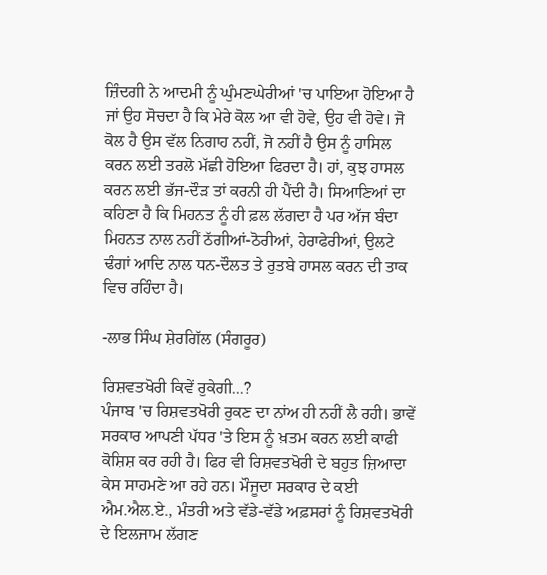ਜ਼ਿੰਦਗੀ ਨੇ ਆਦਮੀ ਨੂੰ ਘੁੰਮਣਘੇਰੀਆਂ 'ਚ ਪਾਇਆ ਹੋਇਆ ਹੈ ਜਾਂ ਉਹ ਸੋਚਦਾ ਹੈ ਕਿ ਮੇਰੇ ਕੋਲ ਆ ਵੀ ਹੋਵੇ, ਉਹ ਵੀ ਹੋਵੇ। ਜੋ ਕੋਲ ਹੈ ਉਸ ਵੱਲ ਨਿਗਾਹ ਨਹੀਂ, ਜੋ ਨਹੀਂ ਹੈ ਉਸ ਨੂੰ ਹਾਸਿਲ ਕਰਨ ਲਈ ਤਰਲੋ ਮੱਛੀ ਹੋਇਆ ਫਿਰਦਾ ਹੈ। ਹਾਂ, ਕੁਝ ਹਾਸਲ ਕਰਨ ਲਈ ਭੱਜ-ਦੌੜ ਤਾਂ ਕਰਨੀ ਹੀ ਪੈਂਦੀ ਹੈ। ਸਿਆਣਿਆਂ ਦਾ ਕਹਿਣਾ ਹੈ ਕਿ ਮਿਹਨਤ ਨੂੰ ਹੀ ਫ਼ਲ ਲੱਗਦਾ ਹੈ ਪਰ ਅੱਜ ਬੰਦਾ ਮਿਹਨਤ ਨਾਲ ਨਹੀਂ ਠੱਗੀਆਂ-ਠੋਰੀਆਂ, ਹੇਰਾਫੇਰੀਆਂ, ਉਲਟੇ ਢੰਗਾਂ ਆਦਿ ਨਾਲ ਧਨ-ਦੌਲਤ ਤੇ ਰੁਤਬੇ ਹਾਸਲ ਕਰਨ ਦੀ ਤਾਕ ਵਿਚ ਰਹਿੰਦਾ ਹੈ।

-ਲਾਭ ਸਿੰਘ ਸ਼ੇਰਗਿੱਲ (ਸੰਗਰੂਰ)

ਰਿਸ਼ਵਤਖੋਰੀ ਕਿਵੇਂ ਰੁਕੇਗੀ...?
ਪੰਜਾਬ 'ਚ ਰਿਸ਼ਵਤਖੋਰੀ ਰੁਕਣ ਦਾ ਨਾਂਅ ਹੀ ਨਹੀਂ ਲੈ ਰਹੀ। ਭਾਵੇਂ ਸਰਕਾਰ ਆਪਣੀ ਪੱਧਰ 'ਤੇ ਇਸ ਨੂੰ ਖ਼ਤਮ ਕਰਨ ਲਈ ਕਾਫੀ ਕੋਸ਼ਿਸ਼ ਕਰ ਰਹੀ ਹੈ। ਫਿਰ ਵੀ ਰਿਸ਼ਵਤਖੋਰੀ ਦੇ ਬਹੁਤ ਜ਼ਿਆਦਾ ਕੇਸ ਸਾਹਮਣੇ ਆ ਰਹੇ ਹਨ। ਮੌਜੂਦਾ ਸਰਕਾਰ ਦੇ ਕਈ ਐਮ.ਐਲ.ਏ., ਮੰਤਰੀ ਅਤੇ ਵੱਡੇ-ਵੱਡੇ ਅਫ਼ਸਰਾਂ ਨੂੰ ਰਿਸ਼ਵਤਖੋਰੀ ਦੇ ਇਲਜਾਮ ਲੱਗਣ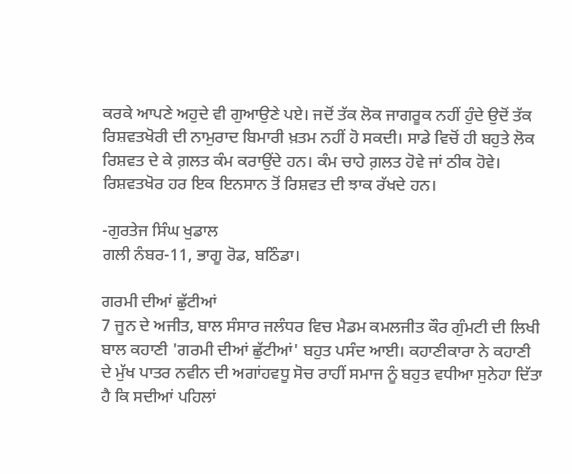ਕਰਕੇ ਆਪਣੇ ਅਹੁਦੇ ਵੀ ਗੁਆਉਣੇ ਪਏ। ਜਦੋਂ ਤੱਕ ਲੋਕ ਜਾਗਰੂਕ ਨਹੀਂ ਹੁੰਦੇ ਉਦੋਂ ਤੱਕ ਰਿਸ਼ਵਤਖੋਰੀ ਦੀ ਨਾਮੁਰਾਦ ਬਿਮਾਰੀ ਖ਼ਤਮ ਨਹੀਂ ਹੋ ਸਕਦੀ। ਸਾਡੇ ਵਿਚੋਂ ਹੀ ਬਹੁਤੇ ਲੋਕ ਰਿਸ਼ਵਤ ਦੇ ਕੇ ਗ਼ਲਤ ਕੰਮ ਕਰਾਉਂਦੇ ਹਨ। ਕੰਮ ਚਾਹੇ ਗ਼ਲਤ ਹੋਵੇ ਜਾਂ ਠੀਕ ਹੋਵੇ। ਰਿਸ਼ਵਤਖੋਰ ਹਰ ਇਕ ਇਨਸਾਨ ਤੋਂ ਰਿਸ਼ਵਤ ਦੀ ਝਾਕ ਰੱਖਦੇ ਹਨ।

-ਗੁਰਤੇਜ ਸਿੰਘ ਖੁਡਾਲ
ਗਲੀ ਨੰਬਰ-11, ਭਾਗੂ ਰੋਡ, ਬਠਿੰਡਾ।

ਗਰਮੀ ਦੀਆਂ ਛੁੱਟੀਆਂ
7 ਜੂਨ ਦੇ ਅਜੀਤ, ਬਾਲ ਸੰਸਾਰ ਜਲੰਧਰ ਵਿਚ ਮੈਡਮ ਕਮਲਜੀਤ ਕੌਰ ਗੁੰਮਟੀ ਦੀ ਲਿਖੀ ਬਾਲ ਕਹਾਣੀ 'ਗਰਮੀ ਦੀਆਂ ਛੁੱਟੀਆਂ' ਬਹੁਤ ਪਸੰਦ ਆਈ। ਕਹਾਣੀਕਾਰਾ ਨੇ ਕਹਾਣੀ ਦੇ ਮੁੱਖ ਪਾਤਰ ਨਵੀਨ ਦੀ ਅਗਾਂਹਵਧੂ ਸੋਚ ਰਾਹੀਂ ਸਮਾਜ ਨੂੰ ਬਹੁਤ ਵਧੀਆ ਸੁਨੇਹਾ ਦਿੱਤਾ ਹੈ ਕਿ ਸਦੀਆਂ ਪਹਿਲਾਂ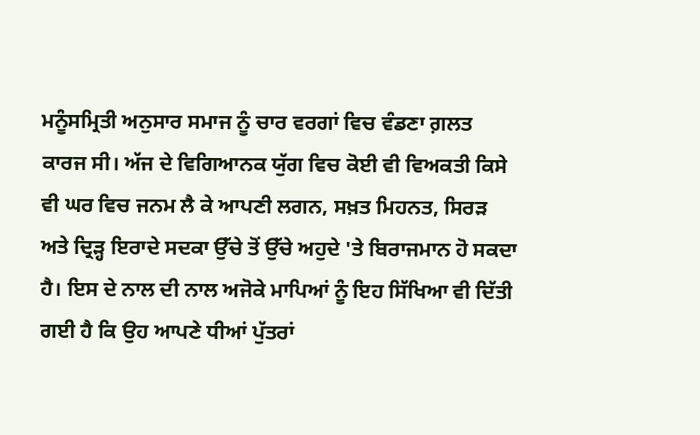ਮਨੂੰਸਮ੍ਰਿਤੀ ਅਨੁਸਾਰ ਸਮਾਜ ਨੂੰ ਚਾਰ ਵਰਗਾਂ ਵਿਚ ਵੰਡਣਾ ਗ਼ਲਤ ਕਾਰਜ ਸੀ। ਅੱਜ ਦੇ ਵਿਗਿਆਨਕ ਯੁੱਗ ਵਿਚ ਕੋਈ ਵੀ ਵਿਅਕਤੀ ਕਿਸੇ ਵੀ ਘਰ ਵਿਚ ਜਨਮ ਲੈ ਕੇ ਆਪਣੀ ਲਗਨ, ਸਖ਼ਤ ਮਿਹਨਤ, ਸਿਰੜ ਅਤੇ ਦ੍ਰਿੜ੍ਹ ਇਰਾਦੇ ਸਦਕਾ ਉੱਚੇ ਤੋਂ ਉੱਚੇ ਅਹੁਦੇ 'ਤੇ ਬਿਰਾਜਮਾਨ ਹੋ ਸਕਦਾ ਹੈ। ਇਸ ਦੇ ਨਾਲ ਦੀ ਨਾਲ ਅਜੋਕੇ ਮਾਪਿਆਂ ਨੂੰ ਇਹ ਸਿੱਖਿਆ ਵੀ ਦਿੱਤੀ ਗਈ ਹੈ ਕਿ ਉਹ ਆਪਣੇ ਧੀਆਂ ਪੁੱਤਰਾਂ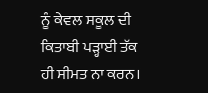ਨੂੰ ਕੇਵਲ ਸਕੂਲ ਦੀ ਕਿਤਾਬੀ ਪੜ੍ਹਾਈ ਤੱਕ ਹੀ ਸੀਮਤ ਨਾ ਕਰਨ।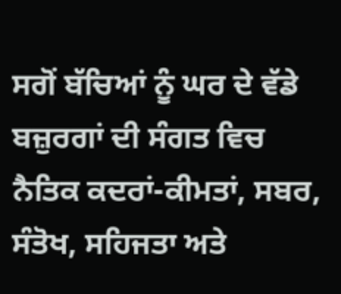ਸਗੋਂ ਬੱਚਿਆਂ ਨੂੰ ਘਰ ਦੇ ਵੱਡੇ ਬਜ਼ੁਰਗਾਂ ਦੀ ਸੰਗਤ ਵਿਚ ਨੈਤਿਕ ਕਦਰਾਂ-ਕੀਮਤਾਂ, ਸਬਰ, ਸੰਤੋਖ, ਸਹਿਜਤਾ ਅਤੇ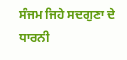ਸੰਜਮ ਜਿਹੇ ਸਦਗੁਣਾ ਦੇ ਧਾਰਨੀ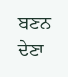ਬਣਨ ਦੇਣਾ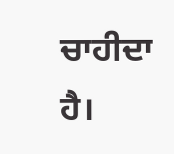ਚਾਹੀਦਾ ਹੈ।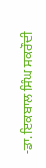-ਡਾ. ਇਕਬਾਲ ਸਿੰਘ ਸਕਰੌਦੀ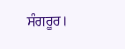ਸੰਗਰੂਰ।